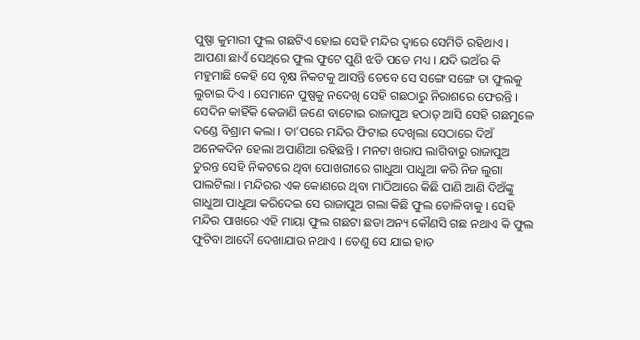ପୁଷ୍ପା କୁମାରୀ ଫୁଲ ଗଛଟିଏ ହୋଇ ସେହି ମନ୍ଦିର ଦ୍ୱାରେ ସେମିତି ରହିଥାଏ । ଆପଣା ଛାଏଁ ସେଥିରେ ଫୁଲ ଫୁଟେ ପୁଣି ଝଡି ପଡେ ମଧ୍ୟ । ଯଦି ଭଅଁର କି ମହୁମାଛି କେହି ସେ ବୃକ୍ଷ ନିକଟକୁ ଆସନ୍ତି ତେବେ ସେ ସଙ୍ଗେ ସଙ୍ଗେ ତା ଫୁଲକୁ ଲୁଚାଇ ଦିଏ । ସେମାନେ ପୁଷ୍ପକୁ ନଦେଖି ସେହି ଗଛଠାରୁ ନିରାଶରେ ଫେରନ୍ତି । ସେଦିନ କାହିଁକି କେଜାଣି ଜଣେ ବାଟୋଇ ରାଜାପୁଅ ହଠାତ୍ ଆସି ସେହି ଗଛମୁଳେ ଦଣ୍ଡେ ବିଶ୍ରାମ କଲା । ତା’ପରେ ମନ୍ଦିର ଫିଟାଇ ଦେଖିଲା ସେଠାରେ ଦିଅଁ ଅନେକଦିନ ହେଲା ଅପାଣିଆ ରହିଛନ୍ତି । ମନଟା ଖରାପ ଲାଗିବାରୁ ରାଜାପୁଅ ତୁରନ୍ତ ସେହି ନିକଟରେ ଥିବା ପୋଖରୀରେ ଗାଧୁଆ ପାଧୁଆ କରି ନିଜ ଲୁଗା ପାଲଟିଲା । ମନ୍ଦିରର ଏକ କୋଣରେ ଥିବା ମାଠିଆରେ କିଛି ପାଣି ଆଣି ଦିଅଁଙ୍କୁ ଗାଧୁଆ ପାଧୁଆ କରିଦେଇ ସେ ରାଜାପୁଅ ଗଲା କିଛି ଫୁଲ ତୋଳିବାକୁ । ସେହି ମନ୍ଦିର ପାଖରେ ଏହି ମାୟା ଫୁଲ ଗଛଟା ଛଡା ଅନ୍ୟ କୌଣସି ଗଛ ନଥାଏ କି ଫୁଲ ଫୁଟିବା ଆଦୌ ଦେଖାଯାଉ ନଥାଏ । ତେଣୁ ସେ ଯାଇ ହାତ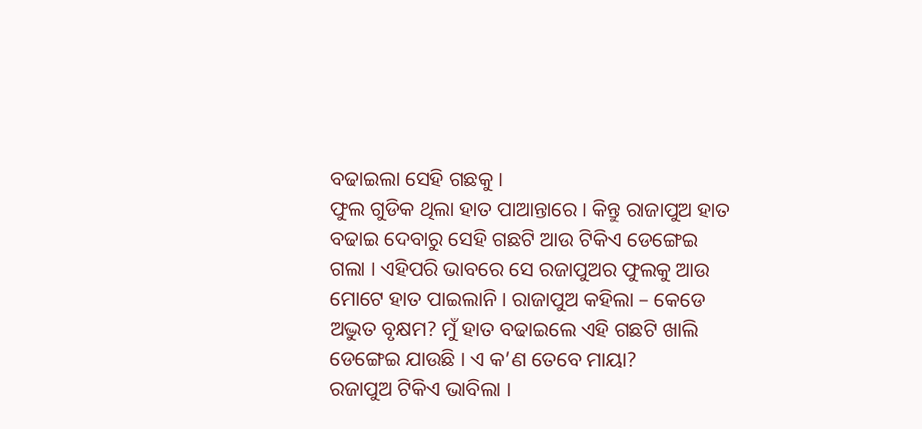ବଢାଇଲା ସେହି ଗଛକୁ ।
ଫୁଲ ଗୁଡିକ ଥିଲା ହାତ ପାଆନ୍ତାରେ । କିନ୍ତୁ ରାଜାପୁଅ ହାତ ବଢାଇ ଦେବାରୁ ସେହି ଗଛଟି ଆଉ ଟିକିଏ ଡେଙ୍ଗେଇ ଗଲା । ଏହିପରି ଭାବରେ ସେ ରଜାପୁଅର ଫୁଲକୁ ଆଉ ମୋଟେ ହାତ ପାଇଲାନି । ରାଜାପୁଅ କହିଲା – କେଡେ ଅଦ୍ଭୁତ ବୃକ୍ଷମ? ମୁଁ ହାତ ବଢାଇଲେ ଏହି ଗଛଟି ଖାଲି ଡେଙ୍ଗେଇ ଯାଉଛି । ଏ କ’ଣ ତେବେ ମାୟା?
ରଜାପୁଅ ଟିକିଏ ଭାବିଲା ।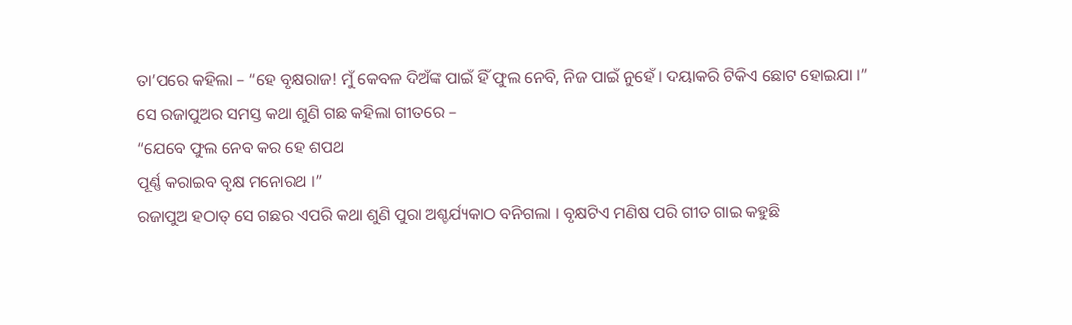ତା’ପରେ କହିଲା – “ହେ ବୃକ୍ଷରାଜ! ମୁଁ କେବଳ ଦିଅଁଙ୍କ ପାଇଁ ହିଁ ଫୁଲ ନେବି, ନିଜ ପାଇଁ ନୁହେଁ । ଦୟାକରି ଟିକିଏ ଛୋଟ ହୋଇଯା ।”
ସେ ରଜାପୁଅର ସମସ୍ତ କଥା ଶୁଣି ଗଛ କହିଲା ଗୀତରେ –
“ଯେବେ ଫୁଲ ନେବ କର ହେ ଶପଥ
ପୂର୍ଣ୍ଣ କରାଇବ ବୃକ୍ଷ ମନୋରଥ ।”
ରଜାପୁଅ ହଠାତ୍ ସେ ଗଛର ଏପରି କଥା ଶୁଣି ପୁରା ଅଶ୍ଚର୍ଯ୍ୟକାଠ ବନିଗଲା । ବୃକ୍ଷଟିଏ ମଣିଷ ପରି ଗୀତ ଗାଇ କହୁଛି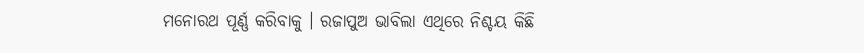ମନୋରଥ ପୂର୍ଣ୍ଣ କରିବାକୁ । ରଜାପୁଅ ଭାବିଲା ଏଥିରେ ନିଶ୍ଚୟ କିଛି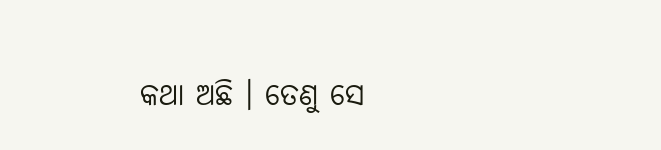କଥା ଅଛି । ତେଣୁ ସେ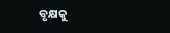ବୃକ୍ଷକୁ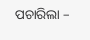ପଚାରିଲା –